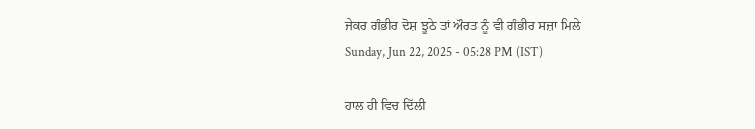ਜੇਕਰ ਗੰਭੀਰ ਦੋਸ਼ ਝੂਠੇ ਤਾਂ ਔਰਤ ਨੂੰ ਵੀ ਗੰਭੀਰ ਸਜ਼ਾ ਮਿਲੇ
Sunday, Jun 22, 2025 - 05:28 PM (IST)

ਹਾਲ ਹੀ ਵਿਚ ਦਿੱਲੀ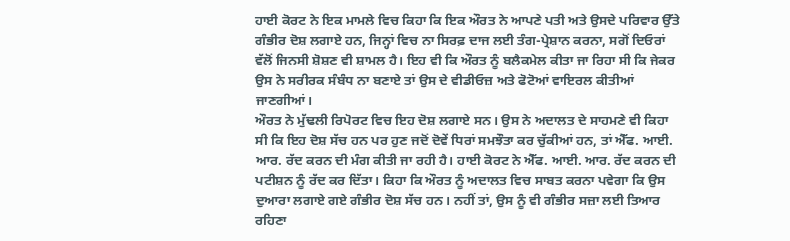ਹਾਈ ਕੋਰਟ ਨੇ ਇਕ ਮਾਮਲੇ ਵਿਚ ਕਿਹਾ ਕਿ ਇਕ ਔਰਤ ਨੇ ਆਪਣੇ ਪਤੀ ਅਤੇ ਉਸਦੇ ਪਰਿਵਾਰ ਉੱਤੇ ਗੰਭੀਰ ਦੋਸ਼ ਲਗਾਏ ਹਨ, ਜਿਨ੍ਹਾਂ ਵਿਚ ਨਾ ਸਿਰਫ਼ ਦਾਜ ਲਈ ਤੰਗ-ਪ੍ਰੇਸ਼ਾਨ ਕਰਨਾ, ਸਗੋਂ ਦਿਓਰਾਂ ਵੱਲੋਂ ਜਿਨਸੀ ਸ਼ੋਸ਼ਣ ਵੀ ਸ਼ਾਮਲ ਹੈ। ਇਹ ਵੀ ਕਿ ਔਰਤ ਨੂੰ ਬਲੈਕਮੇਲ ਕੀਤਾ ਜਾ ਰਿਹਾ ਸੀ ਕਿ ਜੇਕਰ ਉਸ ਨੇ ਸਰੀਰਕ ਸੰਬੰਧ ਨਾ ਬਣਾਏ ਤਾਂ ਉਸ ਦੇ ਵੀਡੀਓਜ਼ ਅਤੇ ਫੋਟੋਆਂ ਵਾਇਰਲ ਕੀਤੀਆਂ ਜਾਣਗੀਆਂ।
ਔਰਤ ਨੇ ਮੁੱਢਲੀ ਰਿਪੋਰਟ ਵਿਚ ਇਹ ਦੋਸ਼ ਲਗਾਏ ਸਨ। ਉਸ ਨੇ ਅਦਾਲਤ ਦੇ ਸਾਹਮਣੇ ਵੀ ਕਿਹਾ ਸੀ ਕਿ ਇਹ ਦੋਸ਼ ਸੱਚ ਹਨ ਪਰ ਹੁਣ ਜਦੋਂ ਦੋਵੇਂ ਧਿਰਾਂ ਸਮਝੌਤਾ ਕਰ ਚੁੱਕੀਆਂ ਹਨ, ਤਾਂ ਐੱਫ. ਆਈ. ਆਰ. ਰੱਦ ਕਰਨ ਦੀ ਮੰਗ ਕੀਤੀ ਜਾ ਰਹੀ ਹੈ। ਹਾਈ ਕੋਰਟ ਨੇ ਐੱਫ. ਆਈ. ਆਰ. ਰੱਦ ਕਰਨ ਦੀ ਪਟੀਸ਼ਨ ਨੂੰ ਰੱਦ ਕਰ ਦਿੱਤਾ। ਕਿਹਾ ਕਿ ਔਰਤ ਨੂੰ ਅਦਾਲਤ ਵਿਚ ਸਾਬਤ ਕਰਨਾ ਪਵੇਗਾ ਕਿ ਉਸ ਦੁਆਰਾ ਲਗਾਏ ਗਏ ਗੰਭੀਰ ਦੋਸ਼ ਸੱਚ ਹਨ। ਨਹੀਂ ਤਾਂ, ਉਸ ਨੂੰ ਵੀ ਗੰਭੀਰ ਸਜ਼ਾ ਲਈ ਤਿਆਰ ਰਹਿਣਾ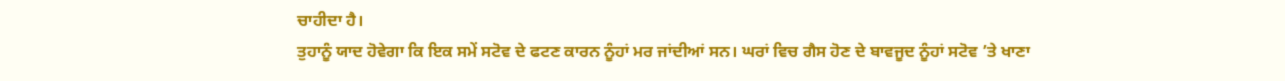ਚਾਹੀਦਾ ਹੈ।
ਤੁਹਾਨੂੰ ਯਾਦ ਹੋਵੇਗਾ ਕਿ ਇਕ ਸਮੇਂ ਸਟੋਵ ਦੇ ਫਟਣ ਕਾਰਨ ਨੂੰਹਾਂ ਮਰ ਜਾਂਦੀਆਂ ਸਨ। ਘਰਾਂ ਵਿਚ ਗੈਸ ਹੋਣ ਦੇ ਬਾਵਜੂਦ ਨੂੰਹਾਂ ਸਟੋਵ ’ਤੇ ਖਾਣਾ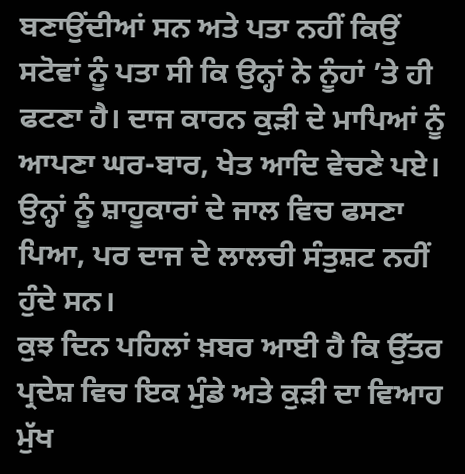ਬਣਾਉਂਦੀਆਂ ਸਨ ਅਤੇ ਪਤਾ ਨਹੀਂ ਕਿਉਂ ਸਟੋਵਾਂ ਨੂੰ ਪਤਾ ਸੀ ਕਿ ਉਨ੍ਹਾਂ ਨੇ ਨੂੰਹਾਂ ’ਤੇ ਹੀ ਫਟਣਾ ਹੈ। ਦਾਜ ਕਾਰਨ ਕੁੜੀ ਦੇ ਮਾਪਿਆਂ ਨੂੰ ਆਪਣਾ ਘਰ-ਬਾਰ, ਖੇਤ ਆਦਿ ਵੇਚਣੇ ਪਏ। ਉਨ੍ਹਾਂ ਨੂੰ ਸ਼ਾਹੂਕਾਰਾਂ ਦੇ ਜਾਲ ਵਿਚ ਫਸਣਾ ਪਿਆ, ਪਰ ਦਾਜ ਦੇ ਲਾਲਚੀ ਸੰਤੁਸ਼ਟ ਨਹੀਂ ਹੁੰਦੇ ਸਨ।
ਕੁਝ ਦਿਨ ਪਹਿਲਾਂ ਖ਼ਬਰ ਆਈ ਹੈ ਕਿ ਉੱਤਰ ਪ੍ਰਦੇਸ਼ ਵਿਚ ਇਕ ਮੁੰਡੇ ਅਤੇ ਕੁੜੀ ਦਾ ਵਿਆਹ ਮੁੱਖ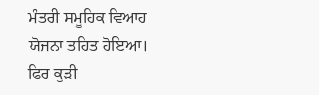ਮੰਤਰੀ ਸਮੂਹਿਕ ਵਿਆਹ ਯੋਜਨਾ ਤਹਿਤ ਹੋਇਆ। ਫਿਰ ਕੁੜੀ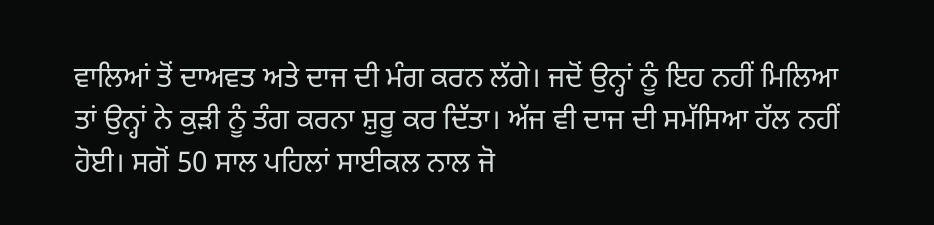ਵਾਲਿਆਂ ਤੋਂ ਦਾਅਵਤ ਅਤੇ ਦਾਜ ਦੀ ਮੰਗ ਕਰਨ ਲੱਗੇ। ਜਦੋਂ ਉਨ੍ਹਾਂ ਨੂੰ ਇਹ ਨਹੀਂ ਮਿਲਿਆ ਤਾਂ ਉਨ੍ਹਾਂ ਨੇ ਕੁੜੀ ਨੂੰ ਤੰਗ ਕਰਨਾ ਸ਼ੁਰੂ ਕਰ ਦਿੱਤਾ। ਅੱਜ ਵੀ ਦਾਜ ਦੀ ਸਮੱਸਿਆ ਹੱਲ ਨਹੀਂ ਹੋਈ। ਸਗੋਂ 50 ਸਾਲ ਪਹਿਲਾਂ ਸਾਈਕਲ ਨਾਲ ਜੋ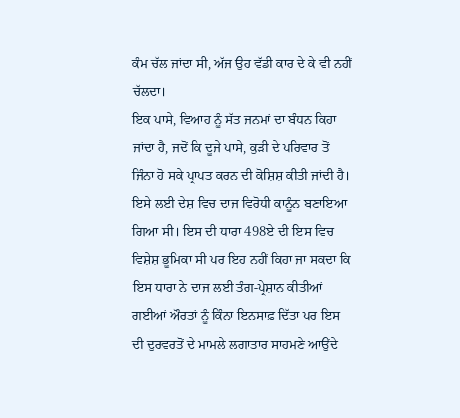ਕੰਮ ਚੱਲ ਜਾਂਦਾ ਸੀ, ਅੱਜ ਉਹ ਵੱਡੀ ਕਾਰ ਦੇ ਕੇ ਵੀ ਨਹੀਂ ਚੱਲਦਾ।
ਇਕ ਪਾਸੇ, ਵਿਆਹ ਨੂੰ ਸੱਤ ਜਨਮਾਂ ਦਾ ਬੰਧਨ ਕਿਹਾ ਜਾਂਦਾ ਹੈ, ਜਦੋਂ ਕਿ ਦੂਜੇ ਪਾਸੇ, ਕੁੜੀ ਦੇ ਪਰਿਵਾਰ ਤੋਂ ਜਿੰਨਾ ਹੋ ਸਕੇ ਪ੍ਰਾਪਤ ਕਰਨ ਦੀ ਕੋਸ਼ਿਸ਼ ਕੀਤੀ ਜਾਂਦੀ ਹੈ।
ਇਸੇ ਲਈ ਦੇਸ਼ ਵਿਚ ਦਾਜ ਵਿਰੋਧੀ ਕਾਨੂੰਨ ਬਣਾਇਆ ਗਿਆ ਸੀ। ਇਸ ਦੀ ਧਾਰਾ 498ਏ ਦੀ ਇਸ ਵਿਚ ਵਿਸ਼ੇਸ਼ ਭੂਮਿਕਾ ਸੀ ਪਰ ਇਹ ਨਹੀਂ ਕਿਹਾ ਜਾ ਸਕਦਾ ਕਿ ਇਸ ਧਾਰਾ ਨੇ ਦਾਜ ਲਈ ਤੰਗ-ਪ੍ਰੇਸ਼ਾਨ ਕੀਤੀਆਂ ਗਈਆਂ ਔਰਤਾਂ ਨੂੰ ਕਿੰਨਾ ਇਨਸਾਫ਼ ਦਿੱਤਾ ਪਰ ਇਸ ਦੀ ਦੁਰਵਰਤੋਂ ਦੇ ਮਾਮਲੇ ਲਗਾਤਾਰ ਸਾਹਮਣੇ ਆਉਂਦੇ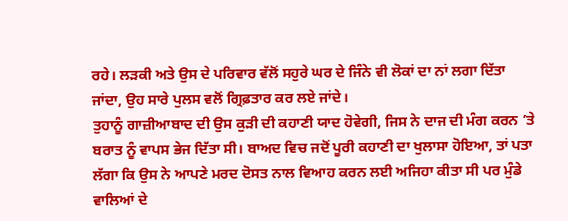ਰਹੇ। ਲੜਕੀ ਅਤੇ ਉਸ ਦੇ ਪਰਿਵਾਰ ਵੱਲੋਂ ਸਹੁਰੇ ਘਰ ਦੇ ਜਿੰਨੇ ਵੀ ਲੋਕਾਂ ਦਾ ਨਾਂ ਲਗਾ ਦਿੱਤਾ ਜਾਂਦਾ, ਉਹ ਸਾਰੇ ਪੁਲਸ ਵਲੋਂ ਗ੍ਰਿਫ਼ਤਾਰ ਕਰ ਲਏ ਜਾਂਦੇ।
ਤੁਹਾਨੂੰ ਗਾਜ਼ੀਆਬਾਦ ਦੀ ਉਸ ਕੁੜੀ ਦੀ ਕਹਾਣੀ ਯਾਦ ਹੋਵੇਗੀ, ਜਿਸ ਨੇ ਦਾਜ ਦੀ ਮੰਗ ਕਰਨ ’ਤੇ ਬਰਾਤ ਨੂੰ ਵਾਪਸ ਭੇਜ ਦਿੱਤਾ ਸੀ। ਬਾਅਦ ਵਿਚ ਜਦੋਂ ਪੂਰੀ ਕਹਾਣੀ ਦਾ ਖੁਲਾਸਾ ਹੋਇਆ, ਤਾਂ ਪਤਾ ਲੱਗਾ ਕਿ ਉਸ ਨੇ ਆਪਣੇ ਮਰਦ ਦੋਸਤ ਨਾਲ ਵਿਆਹ ਕਰਨ ਲਈ ਅਜਿਹਾ ਕੀਤਾ ਸੀ ਪਰ ਮੁੰਡੇ ਵਾਲਿਆਂ ਦੇ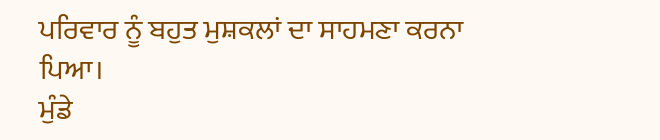ਪਰਿਵਾਰ ਨੂੰ ਬਹੁਤ ਮੁਸ਼ਕਲਾਂ ਦਾ ਸਾਹਮਣਾ ਕਰਨਾ ਪਿਆ।
ਮੁੰਡੇ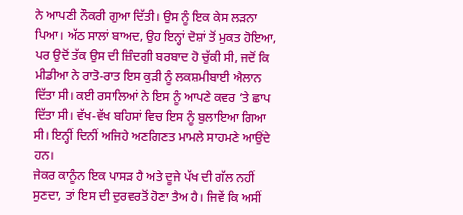ਨੇ ਆਪਣੀ ਨੌਕਰੀ ਗੁਆ ਦਿੱਤੀ। ਉਸ ਨੂੰ ਇਕ ਕੇਸ ਲੜਨਾ ਪਿਆ। ਅੱਠ ਸਾਲਾਂ ਬਾਅਦ, ਉਹ ਇਨ੍ਹਾਂ ਦੋਸ਼ਾਂ ਤੋਂ ਮੁਕਤ ਹੋਇਆ, ਪਰ ਉਦੋਂ ਤੱਕ ਉਸ ਦੀ ਜ਼ਿੰਦਗੀ ਬਰਬਾਦ ਹੋ ਚੁੱਕੀ ਸੀ, ਜਦੋਂ ਕਿ ਮੀਡੀਆ ਨੇ ਰਾਤੋ-ਰਾਤ ਇਸ ਕੁੜੀ ਨੂੰ ਲਕਸ਼ਮੀਬਾਈ ਐਲਾਨ ਦਿੱਤਾ ਸੀ। ਕਈ ਰਸਾਲਿਆਂ ਨੇ ਇਸ ਨੂੰ ਆਪਣੇ ਕਵਰ ’ਤੇ ਛਾਪ ਦਿੱਤਾ ਸੀ। ਵੱਖ-ਵੱਖ ਬਹਿਸਾਂ ਵਿਚ ਇਸ ਨੂੰ ਬੁਲਾਇਆ ਗਿਆ ਸੀ। ਇਨ੍ਹੀਂ ਦਿਨੀਂ ਅਜਿਹੇ ਅਣਗਿਣਤ ਮਾਮਲੇ ਸਾਹਮਣੇ ਆਉਂਦੇ ਹਨ।
ਜੇਕਰ ਕਾਨੂੰਨ ਇਕ ਪਾਸੜ ਹੈ ਅਤੇ ਦੂਜੇ ਪੱਖ ਦੀ ਗੱਲ ਨਹੀਂ ਸੁਣਦਾ, ਤਾਂ ਇਸ ਦੀ ਦੁਰਵਰਤੋਂ ਹੋਣਾ ਤੈਅ ਹੈ। ਜਿਵੇਂ ਕਿ ਅਸੀਂ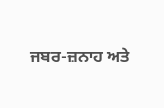ਜਬਰ-ਜ਼ਨਾਹ ਅਤੇ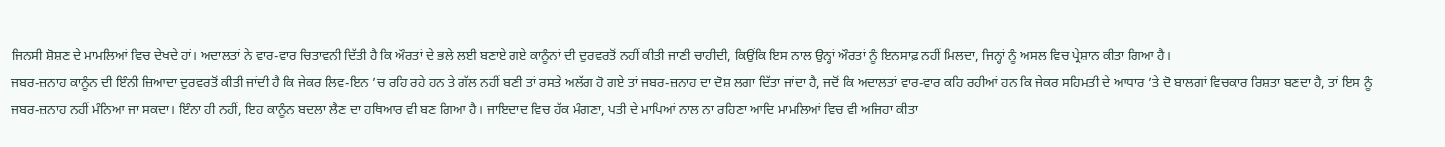ਜਿਨਸੀ ਸ਼ੋਸ਼ਣ ਦੇ ਮਾਮਲਿਆਂ ਵਿਚ ਦੇਖਦੇ ਹਾਂ। ਅਦਾਲਤਾਂ ਨੇ ਵਾਰ-ਵਾਰ ਚਿਤਾਵਨੀ ਦਿੱਤੀ ਹੈ ਕਿ ਔਰਤਾਂ ਦੇ ਭਲੇ ਲਈ ਬਣਾਏ ਗਏ ਕਾਨੂੰਨਾਂ ਦੀ ਦੁਰਵਰਤੋਂ ਨਹੀਂ ਕੀਤੀ ਜਾਣੀ ਚਾਹੀਦੀ, ਕਿਉਂਕਿ ਇਸ ਨਾਲ ਉਨ੍ਹਾਂ ਔਰਤਾਂ ਨੂੰ ਇਨਸਾਫ਼ ਨਹੀਂ ਮਿਲਦਾ, ਜਿਨ੍ਹਾਂ ਨੂੰ ਅਸਲ ਵਿਚ ਪ੍ਰੇਸ਼ਾਨ ਕੀਤਾ ਗਿਆ ਹੈ।
ਜਬਰ-ਜ਼ਨਾਹ ਕਾਨੂੰਨ ਦੀ ਇੰਨੀ ਜ਼ਿਆਦਾ ਦੁਰਵਰਤੋਂ ਕੀਤੀ ਜਾਂਦੀ ਹੈ ਕਿ ਜੇਕਰ ਲਿਵ-ਇਨ ’ਚ ਰਹਿ ਰਹੇ ਹਨ ਤੇ ਗੱਲ ਨਹੀਂ ਬਣੀ ਤਾਂ ਰਸਤੇ ਅਲੱਗ ਹੋ ਗਏ ਤਾਂ ਜਬਰ-ਜ਼ਨਾਹ ਦਾ ਦੋਸ਼ ਲਗਾ ਦਿੱਤਾ ਜਾਂਦਾ ਹੈ, ਜਦੋਂ ਕਿ ਅਦਾਲਤਾਂ ਵਾਰ-ਵਾਰ ਕਹਿ ਰਹੀਆਂ ਹਨ ਕਿ ਜੇਕਰ ਸਹਿਮਤੀ ਦੇ ਆਧਾਰ ’ਤੇ ਦੋ ਬਾਲਗਾਂ ਵਿਚਕਾਰ ਰਿਸ਼ਤਾ ਬਣਦਾ ਹੈ, ਤਾਂ ਇਸ ਨੂੰ ਜਬਰ-ਜ਼ਨਾਹ ਨਹੀਂ ਮੰਨਿਆ ਜਾ ਸਕਦਾ। ਇੰਨਾ ਹੀ ਨਹੀਂ, ਇਹ ਕਾਨੂੰਨ ਬਦਲਾ ਲੈਣ ਦਾ ਹਥਿਆਰ ਵੀ ਬਣ ਗਿਆ ਹੈ। ਜਾਇਦਾਦ ਵਿਚ ਹੱਕ ਮੰਗਣਾ, ਪਤੀ ਦੇ ਮਾਪਿਆਂ ਨਾਲ ਨਾ ਰਹਿਣਾ ਆਦਿ ਮਾਮਲਿਆਂ ਵਿਚ ਵੀ ਅਜਿਹਾ ਕੀਤਾ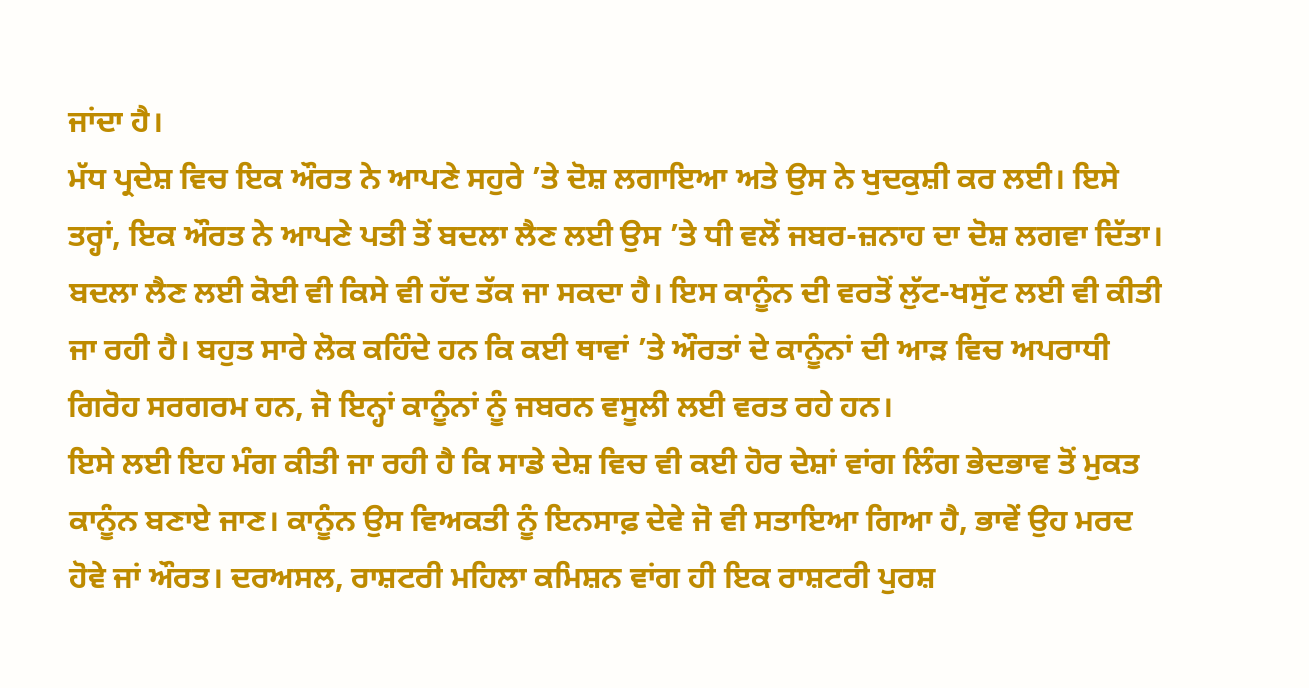ਜਾਂਦਾ ਹੈ।
ਮੱਧ ਪ੍ਰਦੇਸ਼ ਵਿਚ ਇਕ ਔਰਤ ਨੇ ਆਪਣੇ ਸਹੁਰੇ ’ਤੇ ਦੋਸ਼ ਲਗਾਇਆ ਅਤੇ ਉਸ ਨੇ ਖੁਦਕੁਸ਼ੀ ਕਰ ਲਈ। ਇਸੇ ਤਰ੍ਹਾਂ, ਇਕ ਔਰਤ ਨੇ ਆਪਣੇ ਪਤੀ ਤੋਂ ਬਦਲਾ ਲੈਣ ਲਈ ਉਸ ’ਤੇ ਧੀ ਵਲੋਂ ਜਬਰ-ਜ਼ਨਾਹ ਦਾ ਦੋਸ਼ ਲਗਵਾ ਦਿੱਤਾ। ਬਦਲਾ ਲੈਣ ਲਈ ਕੋਈ ਵੀ ਕਿਸੇ ਵੀ ਹੱਦ ਤੱਕ ਜਾ ਸਕਦਾ ਹੈ। ਇਸ ਕਾਨੂੰਨ ਦੀ ਵਰਤੋਂ ਲੁੱਟ-ਖਸੁੱਟ ਲਈ ਵੀ ਕੀਤੀ ਜਾ ਰਹੀ ਹੈ। ਬਹੁਤ ਸਾਰੇ ਲੋਕ ਕਹਿੰਦੇ ਹਨ ਕਿ ਕਈ ਥਾਵਾਂ ’ਤੇ ਔਰਤਾਂ ਦੇ ਕਾਨੂੰਨਾਂ ਦੀ ਆੜ ਵਿਚ ਅਪਰਾਧੀ ਗਿਰੋਹ ਸਰਗਰਮ ਹਨ, ਜੋ ਇਨ੍ਹਾਂ ਕਾਨੂੰਨਾਂ ਨੂੰ ਜਬਰਨ ਵਸੂਲੀ ਲਈ ਵਰਤ ਰਹੇ ਹਨ।
ਇਸੇ ਲਈ ਇਹ ਮੰਗ ਕੀਤੀ ਜਾ ਰਹੀ ਹੈ ਕਿ ਸਾਡੇ ਦੇਸ਼ ਵਿਚ ਵੀ ਕਈ ਹੋਰ ਦੇਸ਼ਾਂ ਵਾਂਗ ਲਿੰਗ ਭੇਦਭਾਵ ਤੋਂ ਮੁਕਤ ਕਾਨੂੰਨ ਬਣਾਏ ਜਾਣ। ਕਾਨੂੰਨ ਉਸ ਵਿਅਕਤੀ ਨੂੰ ਇਨਸਾਫ਼ ਦੇਵੇ ਜੋ ਵੀ ਸਤਾਇਆ ਗਿਆ ਹੈ, ਭਾਵੇਂ ਉਹ ਮਰਦ ਹੋਵੇ ਜਾਂ ਔਰਤ। ਦਰਅਸਲ, ਰਾਸ਼ਟਰੀ ਮਹਿਲਾ ਕਮਿਸ਼ਨ ਵਾਂਗ ਹੀ ਇਕ ਰਾਸ਼ਟਰੀ ਪੁਰਸ਼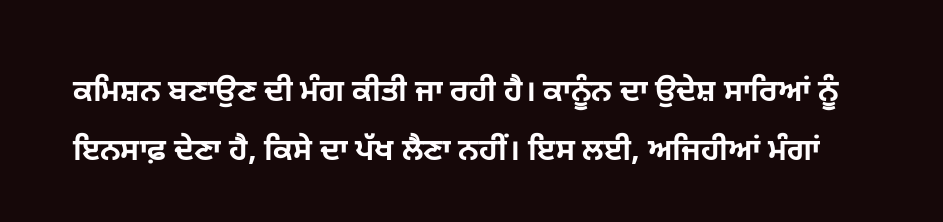ਕਮਿਸ਼ਨ ਬਣਾਉਣ ਦੀ ਮੰਗ ਕੀਤੀ ਜਾ ਰਹੀ ਹੈ। ਕਾਨੂੰਨ ਦਾ ਉਦੇਸ਼ ਸਾਰਿਆਂ ਨੂੰ ਇਨਸਾਫ਼ ਦੇਣਾ ਹੈ, ਕਿਸੇ ਦਾ ਪੱਖ ਲੈਣਾ ਨਹੀਂ। ਇਸ ਲਈ, ਅਜਿਹੀਆਂ ਮੰਗਾਂ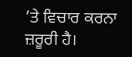’ਤੇ ਵਿਚਾਰ ਕਰਨਾ ਜ਼ਰੂਰੀ ਹੈ।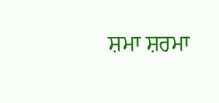ਸ਼ਮਾ ਸ਼ਰਮਾ